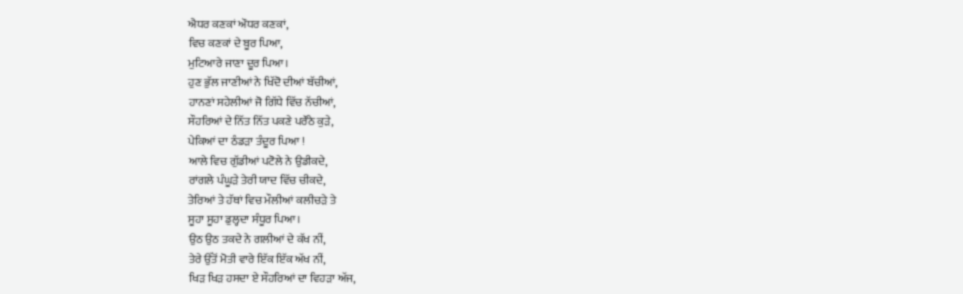ਐਧਰ ਕਣਕਾਂ ਔਧਰ ਕਣਕਾਂ,
ਵਿਚ ਕਣਕਾਂ ਦੇ ਬੂਰ ਪਿਆ,
ਮੁਟਿਆਰੇ ਜਾਣਾ ਦੂਰ ਪਿਆ।
ਹੁਣ ਭੁੱਲ ਜਾਣੀਆਂ ਨੇ ਖਿੱਦੋ ਦੀਆਂ ਬੱਚੀਆਂ,
ਹਾਨਣਾਂ ਸਹੇਲੀਆਂ ਜੋ ਗਿੱਧੇ ਵਿੱਚ ਨੱਚੀਆਂ,
ਸੌਹਰਿਆਂ ਦੇ ਨਿੱਤ ਨਿੱਤ ਪਕਣੇ ਪਰੌਂਠੇ ਕੁੜੇ,
ਪੇਕਿਆਂ ਦਾ ਠੰਡੜਾ ਤੰਦੂਰ ਪਿਆ !
ਆਲੇ ਵਿਚ ਗੁੱਡੀਆਂ ਪਟੋਲੇ ਨੇ ਉਡੀਕਦੇ,
ਰਾਂਗਲੇ ਪੰਘੂੜੇ ਤੇਰੀ ਯਾਦ ਵਿੱਚ ਚੀਕਦੇ,
ਤੇਰਿਆਂ ਤੇ ਹੱਥਾਂ ਵਿਚ ਮੌਲੀਆਂ ਕਲੀਚੜੇ ਤੇ
ਸੂਹਾ ਸੂਹਾ ਡੁਲ੍ਹਦਾ ਸੰਧੂਰ ਪਿਆ।
ਉਠ ਉਠ ਤਕਦੇ ਨੇ ਗਲੀਆਂ ਦੇ ਕੱਖ ਨੀਂ,
ਤੇਰੇ ਉੱਤੋਂ ਮੋਤੀ ਵਾਰੇ ਇੱਕ ਇੱਕ ਅੱਖ ਨੀਂ,
ਖਿੜ ਖਿੜ ਹਸਦਾ ਏ ਸੌਹਰਿਆਂ ਦਾ ਵਿਹੜਾ ਅੱਜ,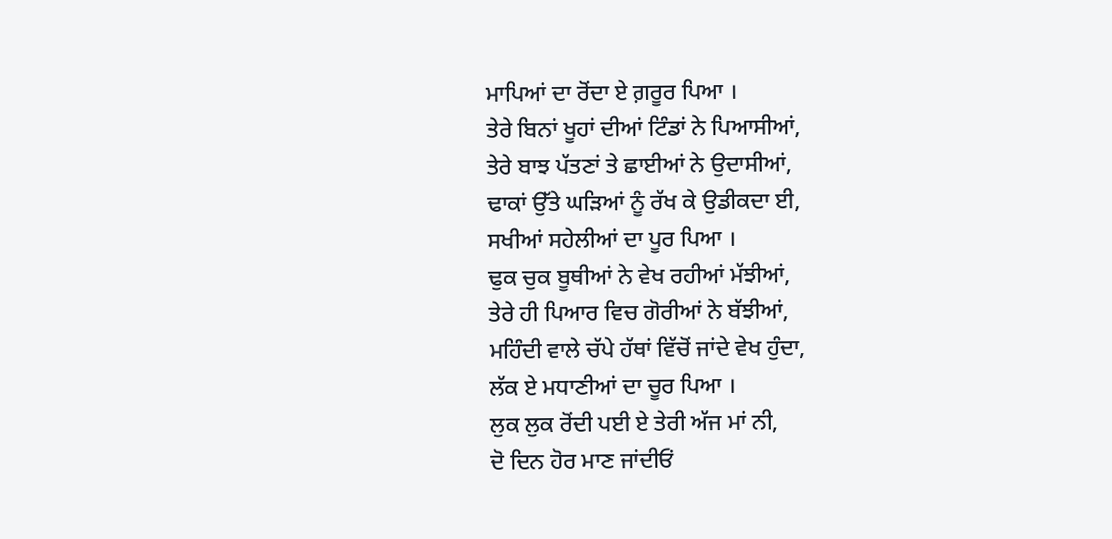ਮਾਪਿਆਂ ਦਾ ਰੋਂਦਾ ਏ ਗ਼ਰੂਰ ਪਿਆ ।
ਤੇਰੇ ਬਿਨਾਂ ਖੂਹਾਂ ਦੀਆਂ ਟਿੰਡਾਂ ਨੇ ਪਿਆਸੀਆਂ,
ਤੇਰੇ ਬਾਝ ਪੱਤਣਾਂ ਤੇ ਛਾਈਆਂ ਨੇ ਉਦਾਸੀਆਂ,
ਢਾਕਾਂ ਉੱਤੇ ਘੜਿਆਂ ਨੂੰ ਰੱਖ ਕੇ ਉਡੀਕਦਾ ਈ,
ਸਖੀਆਂ ਸਹੇਲੀਆਂ ਦਾ ਪੂਰ ਪਿਆ ।
ਢੁਕ ਚੁਕ ਬੂਥੀਆਂ ਨੇ ਵੇਖ ਰਹੀਆਂ ਮੱਝੀਆਂ,
ਤੇਰੇ ਹੀ ਪਿਆਰ ਵਿਚ ਗੋਰੀਆਂ ਨੇ ਬੱਝੀਆਂ,
ਮਹਿੰਦੀ ਵਾਲੇ ਚੱਪੇ ਹੱਥਾਂ ਵਿੱਚੋਂ ਜਾਂਦੇ ਵੇਖ ਹੁੰਦਾ,
ਲੱਕ ਏ ਮਧਾਣੀਆਂ ਦਾ ਚੂਰ ਪਿਆ ।
ਲੁਕ ਲੁਕ ਰੋਂਦੀ ਪਈ ਏ ਤੇਰੀ ਅੱਜ ਮਾਂ ਨੀ,
ਦੋ ਦਿਨ ਹੋਰ ਮਾਣ ਜਾਂਦੀਓਂ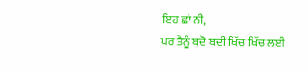ਇਹ ਛਾਂ ਨੀ,
ਪਰ ਤੈਨੂੰ ਬਦੋ ਬਦੀ ਖਿੱਚ ਖਿੱਚ ਲਈ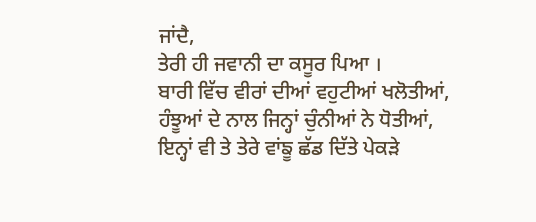ਜਾਂਦੈ,
ਤੇਰੀ ਹੀ ਜਵਾਨੀ ਦਾ ਕਸੂਰ ਪਿਆ ।
ਬਾਰੀ ਵਿੱਚ ਵੀਰਾਂ ਦੀਆਂ ਵਹੁਟੀਆਂ ਖਲੋਤੀਆਂ,
ਹੰਝੂਆਂ ਦੇ ਨਾਲ ਜਿਨ੍ਹਾਂ ਚੁੰਨੀਆਂ ਨੇ ਧੋਤੀਆਂ,
ਇਨ੍ਹਾਂ ਵੀ ਤੇ ਤੇਰੇ ਵਾਂਙੂ ਛੱਡ ਦਿੱਤੇ ਪੇਕੜੇ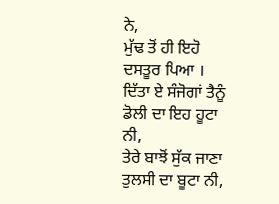ਨੇ,
ਮੁੱਢ ਤੋਂ ਹੀ ਇਹੋ ਦਸਤੂਰ ਪਿਆ ।
ਦਿੱਤਾ ਏ ਸੰਜੋਗਾਂ ਤੈਨੂੰ ਡੋਲੀ ਦਾ ਇਹ ਹੂਟਾ ਨੀ,
ਤੇਰੇ ਬਾਝੋਂ ਸੁੱਕ ਜਾਣਾ ਤੁਲਸੀ ਦਾ ਬੂਟਾ ਨੀ,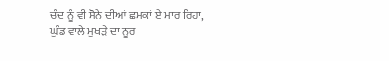ਚੰਦ ਨੂੰ ਵੀ ਸੋਨੇ ਦੀਆਂ ਛਮਕਾਂ ਏ ਮਾਰ ਰਿਹਾ,
ਘੁੰਡ ਵਾਲੇ ਮੁਖੜੇ ਦਾ ਨੂਰ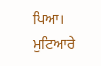ਪਿਆ।
ਮੁਟਿਆਰੇ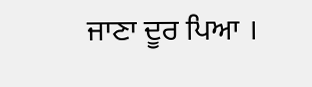ਜਾਣਾ ਦੂਰ ਪਿਆ ।